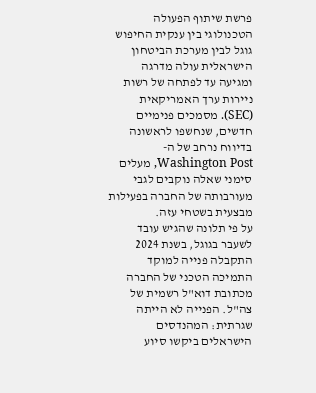פרשת שיתוף הפעולה הטכנולוגי בין ענקית החיפוש גוגל לבין מערכת הביטחון הישראלית עולה מדרגה ומגיעה עד לפתחה של רשות ניירות ערך האמריקאית (SEC). מסמכים פנימיים חדשים, שנחשפו לראשונה בדיווח נרחב של ה-Washington Post, מעלים סימני שאלה נוקבים לגבי מעורבותה של החברה בפעילות מבצעית בשטחי עזה.
על פי תלונה שהגיש עובד לשעבר בגוגל, בשנת 2024 התקבלה פנייה למוקד התמיכה הטכני של החברה מכתובת דוא"ל רשמית של צה"ל. הפנייה לא הייתה שגרתית: המהנדסים הישראלים ביקשו סיוע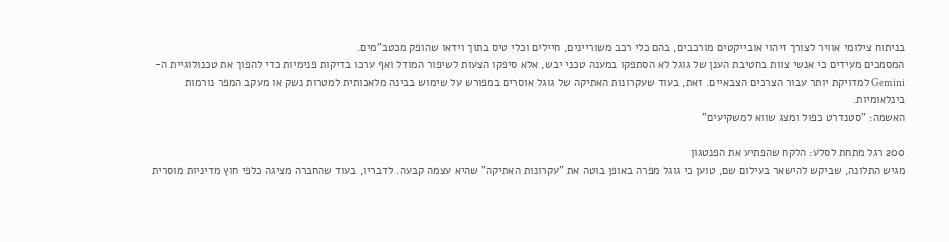בניתוח צילומי אוויר לצורך זיהוי אובייקטים מורכבים, בהם כלי רכב משוריינים, חיילים וכלי טיס בתוך וידאו שהופק מכטב"מים.
המסמכים מעידים כי אנשי צוות בחטיבת הענן של גוגל לא הסתפקו במענה טכני יבש, אלא סיפקו הצעות לשיפור המודל ואף ערכו בדיקות פנימיות כדי להפוך את טכנולוגיית ה-Gemini למדויקת יותר עבור הצרכים הצבאיים. זאת, בעוד שעקרונות האתיקה של גוגל אוסרים במפורש על שימוש בבינה מלאכותית למטרות נשק או מעקב המפר נורמות בינלאומיות.
האשמה: "סטנדרט כפול ומצג שווא למשקיעים"

200 רגל מתחת לסלע: הלקח שהפתיע את הפנטגון
מגיש התלונה, שביקש להישאר בעילום שם, טוען כי גוגל מפרה באופן בוטה את "עקרונות האתיקה" שהיא עצמה קבעה. לדבריו, בעוד שהחברה מציגה כלפי חוץ מדיניות מוסרית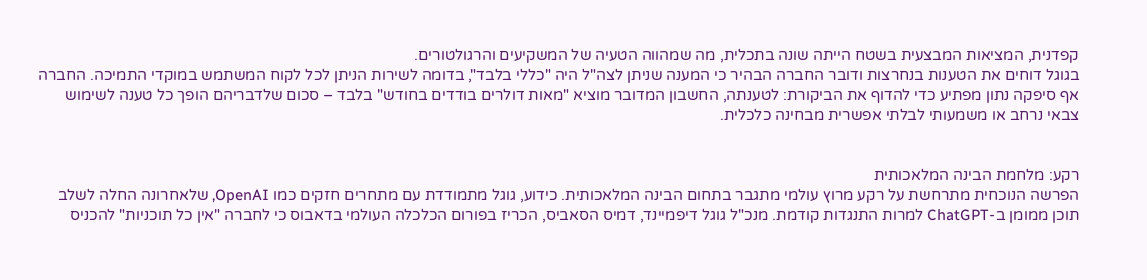קפדנית, המציאות המבצעית בשטח הייתה שונה בתכלית, מה שמהווה הטעיה של המשקיעים והרגולטורים.
בגוגל דוחים את הטענות בנחרצות ודובר החברה הבהיר כי המענה שניתן לצה"ל היה "כללי בלבד", בדומה לשירות הניתן לכל לקוח המשתמש במוקדי התמיכה. החברה אף סיפקה נתון מפתיע כדי להדוף את הביקורת: לטענתה, החשבון המדובר מוציא "מאות דולרים בודדים בחודש" בלבד – סכום שלדבריהם הופך כל טענה לשימוש צבאי נרחב או משמעותי לבלתי אפשרית מבחינה כלכלית.


רקע: מלחמת הבינה המלאכותית
הפרשה הנוכחית מתרחשת על רקע מרוץ עולמי מתגבר בתחום הבינה המלאכותית. כידוע, גוגל מתמודדת עם מתחרים חזקים כמו OpenAI, שלאחרונה החלה לשלב תוכן ממומן ב-ChatGPT למרות התנגדות קודמת. מנכ"ל גוגל דיפמיינד, דמיס הסאביס, הכריז בפורום הכלכלה העולמי בדאבוס כי לחברה "אין כל תוכניות" להכניס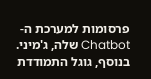פרסומות למערכת ה-Chatbot שלה, ג'מיני.
בנוסף, גוגל התמודדת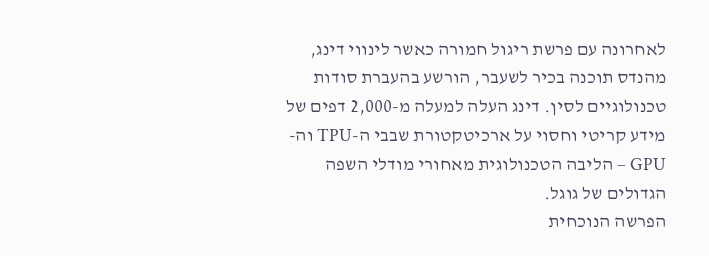לאחרונה עם פרשת ריגול חמורה כאשר לינווי דינג, מהנדס תוכנה בכיר לשעבר, הורשע בהעברת סודות טכנולוגיים לסין. דינג העלה למעלה מ-2,000 דפים של מידע קריטי וחסוי על ארכיטקטורת שבבי ה-TPU וה-GPU – הליבה הטכנולוגית מאחורי מודלי השפה הגדולים של גוגל.
הפרשה הנוכחית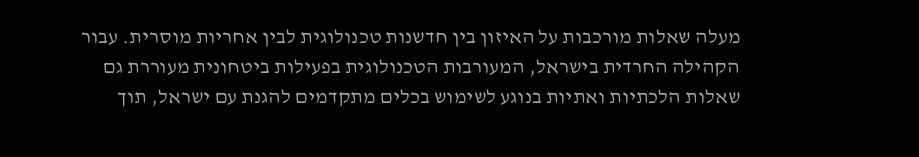מעלה שאלות מורכבות על האיזון בין חדשנות טכנולוגית לבין אחריות מוסרית. עבור הקהילה החרדית בישראל, המעורבות הטכנולוגית בפעילות ביטחונית מעוררת גם שאלות הלכתיות ואתיות בנוגע לשימוש בכלים מתקדמים להגנת עם ישראל, תוך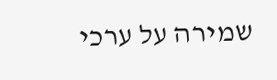שמירה על ערכי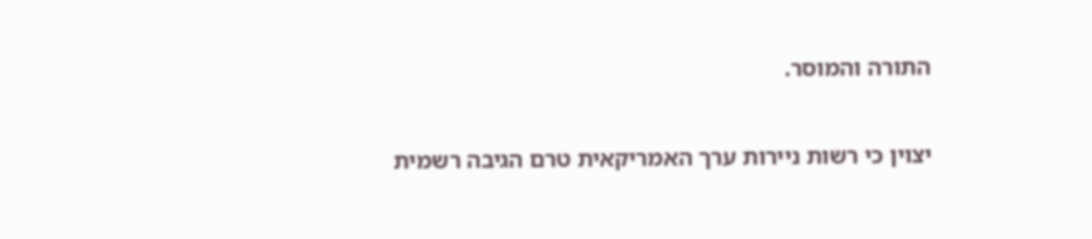התורה והמוסר.

יצוין כי רשות ניירות ערך האמריקאית טרם הגיבה רשמית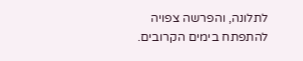לתלונה, והפרשה צפויה להתפתח בימים הקרובים.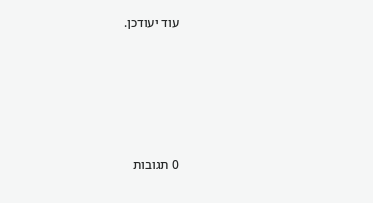עוד יעודכן.






0 תגובות